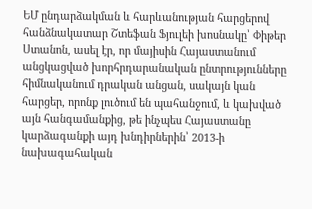ԵՄ ընդարձակման և հարևանության հարցերով հանձնակատար Շտեֆան Ֆյուլեի խոսնակը՝ Փիթեր Ստանոն, ասել էր, որ մայիսին Հայաստանում անցկացված խորհրդարանական ընտրությունները հիմնականում դրական անցան, սակայն կան հարցեր, որոնք լուծում են պահանջում, և կախված այն հանգամանքից, թե ինչպես Հայաստանը կարձագանքի այդ խնդիրներին՝ 2013-ի նախագահական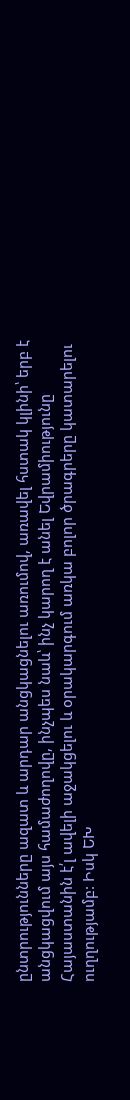ընտրությունները ազատ և արդար անցկացնելու առումով, առավել հստակ կլինի՝ երբ է անցկացվում այս համաժողովը, ինչպես նաև՝ ինչ կարող է անել Եվրամիությունը Հայաստանին է՛լ ավելի աջակցելու և օրակարգում առկա բոլոր ծրագրերը կատարելու ուղղությամբ: Իսկ ԵԽ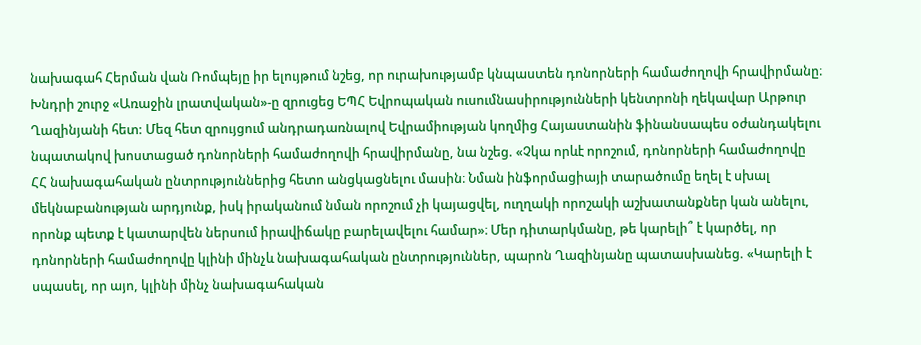նախագահ Հերման վան Ռոմպեյը իր ելույթում նշեց, որ ուրախությամբ կնպաստեն դոնորների համաժողովի հրավիրմանը։
Խնդրի շուրջ «Առաջին լրատվական»-ը զրուցեց ԵՊՀ Եվրոպական ուսումնասիրությունների կենտրոնի ղեկավար Արթուր Ղազինյանի հետ: Մեզ հետ զրույցում անդրադառնալով Եվրամիության կողմից Հայաստանին ֆինանսապես օժանդակելու նպատակով խոստացած դոնորների համաժողովի հրավիրմանը, նա նշեց. «Չկա որևէ որոշում, դոնորների համաժողովը ՀՀ նախագահական ընտրություններից հետո անցկացնելու մասին։ Նման ինֆորմացիայի տարածումը եղել է սխալ մեկնաբանության արդյունք, իսկ իրականում նման որոշում չի կայացվել, ուղղակի որոշակի աշխատանքներ կան անելու, որոնք պետք է կատարվեն ներսում իրավիճակը բարելավելու համար»։ Մեր դիտարկմանը, թե կարելի՞ է կարծել, որ դոնորների համաժողովը կլինի մինչև նախագահական ընտրություններ, պարոն Ղազինյանը պատասխանեց. «Կարելի է սպասել, որ այո, կլինի մինչ նախագահական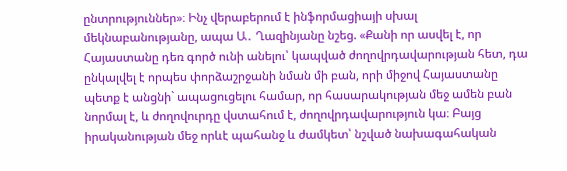ընտրություններ»։ Ինչ վերաբերում է ինֆորմացիայի սխալ մեկնաբանությանը, ապա Ա․ Ղազինյանը նշեց. «Քանի որ ասվել է, որ Հայաստանը դեռ գործ ունի անելու՝ կապված ժողովրդավարության հետ, դա ընկալվել է որպես փորձաշրջանի նման մի բան, որի միջով Հայաստանը պետք է անցնի` ապացուցելու համար, որ հասարակության մեջ ամեն բան նորմալ է, և ժողովուրդը վստահում է, ժողովրդավարություն կա։ Բայց իրականության մեջ որևէ պահանջ և ժամկետ՝ նշված նախագահական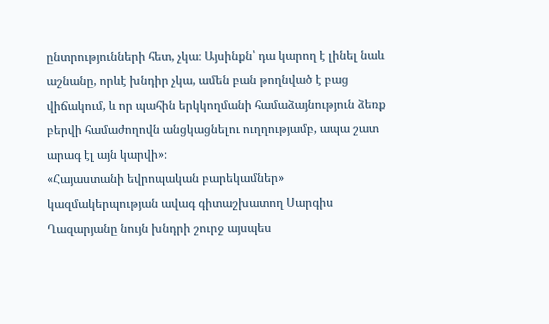ընտրությունների հետ, չկա։ Այսինքն՝ դա կարող է լինել նաև աշնանը, որևէ խնդիր չկա, ամեն բան թողնված է բաց վիճակում, և որ պահին երկկողմանի համաձայնություն ձեռք բերվի համաժողովն անցկացնելու ուղղությամբ, ապա շատ արագ էլ այն կարվի»։
«Հայաստանի եվրոպական բարեկամներ» կազմակերպության ավագ գիտաշխատող Սարգիս Ղազարյանը նույն խնդրի շուրջ այսպես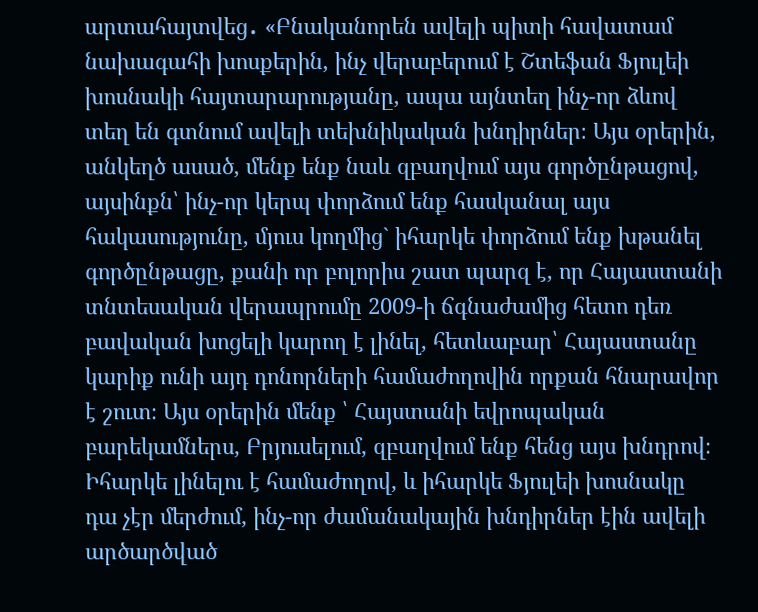արտահայտվեց․ «Բնականորեն ավելի պիտի հավատամ նախագահի խոսքերին, ինչ վերաբերում է Շտեֆան Ֆյուլեի խոսնակի հայտարարությանը, ապա այնտեղ ինչ-որ ձևով տեղ են գտնում ավելի տեխնիկական խնդիրներ։ Այս օրերին, անկեղծ ասած, մենք ենք նաև զբաղվում այս գործընթացով, այսինքն՝ ինչ-որ կերպ փորձում ենք հասկանալ այս հակասությունը, մյուս կողմից` իհարկե փորձում ենք խթանել գործընթացը, քանի որ բոլորիս շատ պարզ է, որ Հայաստանի տնտեսական վերապրումը 2009-ի ճգնաժամից հետո դեռ բավական խոցելի կարող է լինել, հետևաբար՝ Հայաստանը կարիք ունի այդ դոնորների համաժողովին որքան հնարավոր է շուտ։ Այս օրերին մենք ՝ Հայստանի եվրոպական բարեկամներս, Բրյուսելում, զբաղվում ենք հենց այս խնդրով։ Իհարկե լինելու է համաժողով, և իհարկե Ֆյուլեի խոսնակը դա չէր մերժում, ինչ-որ ժամանակային խնդիրներ էին ավելի արծարծված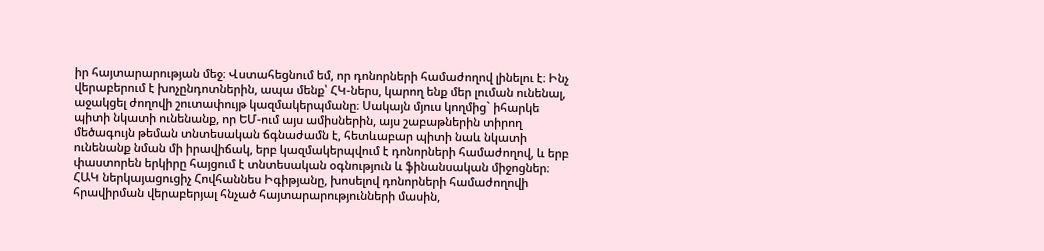իր հայտարարության մեջ։ Վստահեցնում եմ, որ դոնորների համաժողով լինելու է։ Ինչ վերաբերում է խոչընդոտներին, ապա մենք՝ ՀԿ-ներս, կարող ենք մեր լուման ունենալ, աջակցել ժողովի շուտափույթ կազմակերպմանը։ Սակայն մյուս կողմից` իհարկե պիտի նկատի ունենանք, որ ԵՄ-ում այս ամիսներին, այս շաբաթներին տիրող մեծագույն թեման տնտեսական ճգնաժամն է, հետևաբար պիտի նաև նկատի ունենանք նման մի իրավիճակ, երբ կազմակերպվում է դոնորների համաժողով, և երբ փաստորեն երկիրը հայցում է տնտեսական օգնություն և ֆինանսական միջոցներ։
ՀԱԿ ներկայացուցիչ Հովհաննես Իգիթյանը, խոսելով դոնորների համաժողովի հրավիրման վերաբերյալ հնչած հայտարարությունների մասին,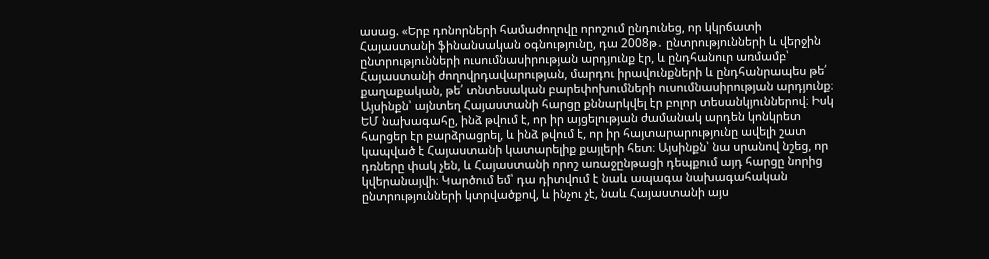ասաց. «Երբ դոնորների համաժողովը որոշում ընդունեց, որ կկրճատի Հայաստանի ֆինանսական օգնությունը, դա 2008թ․ ընտրությունների և վերջին ընտրությունների ուսումնասիրության արդյունք էր, և ընդհանուր առմամբ՝ Հայաստանի ժողովրդավարության, մարդու իրավունքների և ընդհանրապես թե՛ քաղաքական, թե՛ տնտեսական բարեփոխումների ուսումնասիրության արդյունք։ Այսինքն՝ այնտեղ Հայաստանի հարցը քննարկվել էր բոլոր տեսանկյուններով։ Իսկ ԵՄ նախագահը, ինձ թվում է, որ իր այցելության ժամանակ արդեն կոնկրետ հարցեր էր բարձրացրել, և ինձ թվում է, որ իր հայտարարությունը ավելի շատ կապված է Հայաստանի կատարելիք քայլերի հետ։ Այսինքն՝ նա սրանով նշեց, որ դռները փակ չեն, և Հայաստանի որոշ առաջընթացի դեպքում այդ հարցը նորից կվերանայվի։ Կարծում եմ՝ դա դիտվում է նաև ապագա նախագահական ընտրությունների կտրվածքով, և ինչու չէ, նաև Հայաստանի այս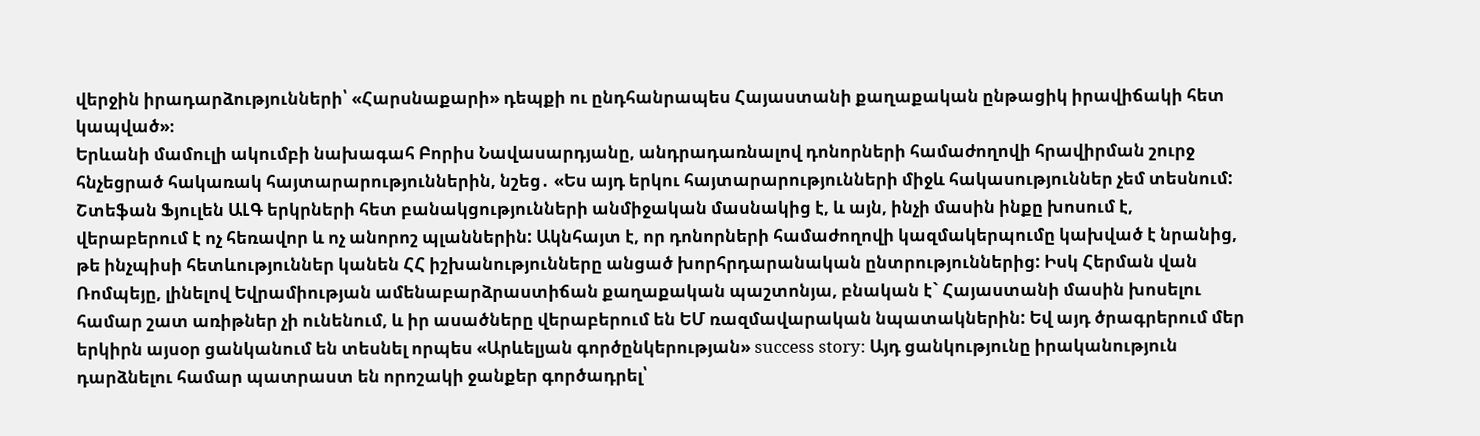վերջին իրադարձությունների՝ «Հարսնաքարի» դեպքի ու ընդհանրապես Հայաստանի քաղաքական ընթացիկ իրավիճակի հետ կապված»։
Երևանի մամուլի ակումբի նախագահ Բորիս Նավասարդյանը, անդրադառնալով դոնորների համաժողովի հրավիրման շուրջ հնչեցրած հակառակ հայտարարություններին, նշեց․ «Ես այդ երկու հայտարարությունների միջև հակասություններ չեմ տեսնում: Շտեֆան Ֆյուլեն ԱԼԳ երկրների հետ բանակցությունների անմիջական մասնակից է, և այն, ինչի մասին ինքը խոսում է, վերաբերում է ոչ հեռավոր և ոչ անորոշ պլաններին: Ակնհայտ է, որ դոնորների համաժողովի կազմակերպումը կախված է նրանից, թե ինչպիսի հետևություններ կանեն ՀՀ իշխանությունները անցած խորհրդարանական ընտրություններից: Իսկ Հերման վան Ռոմպեյը, լինելով Եվրամիության ամենաբարձրաստիճան քաղաքական պաշտոնյա, բնական է` Հայաստանի մասին խոսելու համար շատ առիթներ չի ունենում, և իր ասածները վերաբերում են ԵՄ ռազմավարական նպատակներին: Եվ այդ ծրագրերում մեր երկիրն այսօր ցանկանում են տեսնել որպես «Արևելյան գործընկերության» success story: Այդ ցանկությունը իրականություն դարձնելու համար պատրաստ են որոշակի ջանքեր գործադրել՝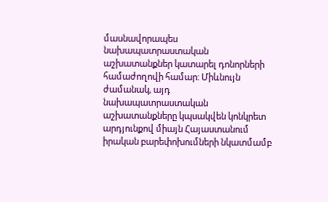մասնավորապես նախապատրաստական աշխատանքներ կատարել դոնորների համաժողովի համար: Միևնույն ժամանակ, այդ նախապատրաստական աշխատանքները կպսակվեն կոնկրետ արդյունքով միայն Հայաստանում իրական բարեփոխումների նկատմամբ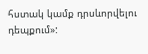հստակ կամք դրսևորվելու դեպքում»: